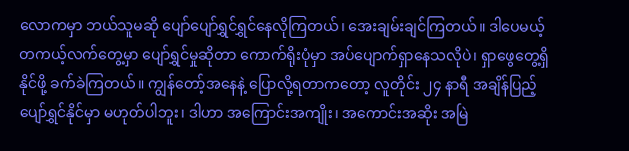လောကမှာ ဘယ်သူမဆို ပျော်ပျော်ရွှင်ရွှင်နေလိုကြတယ်၊ အေးချမ်းချင်ကြတယ်။ ဒါပေမယ့် တကယ့်လက်တွေ့မှာ ပျော်ရွှင်မှုဆိုတာ ကောက်ရိုးပုံမှာ အပ်ပျောက်ရှာနေသလိုပဲ၊ ရှာဖွေတွေ့ရှိနိုင်ဖို့ ခက်ခဲကြတယ်။ ကျွန်တော့်အနေနဲ့ ပြောလို့ရတာကတော့ လူတိုင်း ၂၄ နာရီ အချိန်ပြည့် ပျော်ရွှင်နိုင်မှာ မဟုတ်ပါဘူး၊ ဒါဟာ အကြောင်းအကျိုး၊ အကောင်းအဆိုး အမြဲ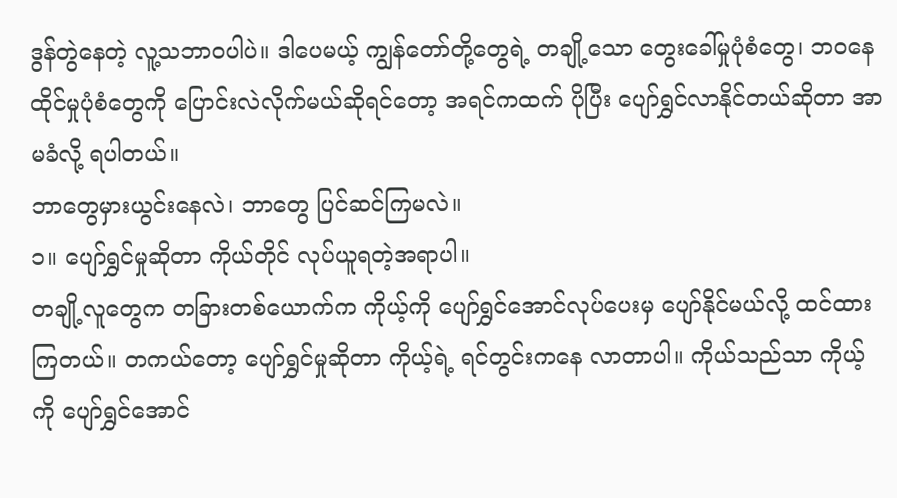ဒွန်တွဲနေတဲ့ လူ့သဘာဝပါပဲ။ ဒါပေမယ့် ကျွန်တော်တို့တွေရဲ့ တချို့သော တွေးခေါ်မှုပုံစံတွေ၊ ဘဝနေထိုင်မှုပုံစံတွေကို ပြောင်းလဲလိုက်မယ်ဆိုရင်တော့ အရင်ကထက် ပိုပြီး ပျော်ရွှင်လာနိုင်တယ်ဆိုတာ အာမခံလို့ ရပါတယ်။
ဘာတွေမှားယွင်းနေလဲ၊ ဘာတွေ ပြင်ဆင်ကြမလဲ။
၁။ ပျော်ရွှင်မှုဆိုတာ ကိုယ်တိုင် လုပ်ယူရတဲ့အရာပါ။
တချို့လူတွေက တခြားတစ်ယောက်က ကိုယ့်ကို ပျော်ရွှင်အောင်လုပ်ပေးမှ ပျော်နိုင်မယ်လို့ ထင်ထားကြတယ်။ တကယ်တော့ ပျော်ရွှင်မှုဆိုတာ ကိုယ့်ရဲ့ ရင်တွင်းကနေ လာတာပါ။ ကိုယ်သည်သာ ကိုယ့်ကို ပျော်ရွှင်အောင်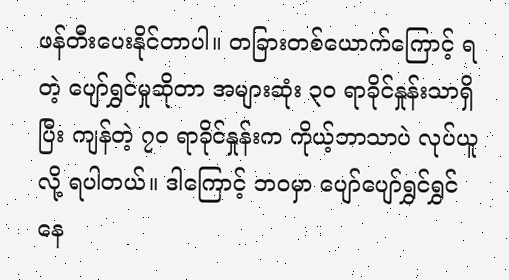ဖန်တီးပေးနိုင်တာပါ။ တခြားတစ်ယောက်ကြောင့် ရတဲ့ ပျော်ရွှင်မှုဆိုတာ အများဆုံး ၃၀ ရာခိုင်နှုန်းသာရှိပြီး ကျန်တဲ့ ၇၀ ရာခိုင်နှုန်းက ကိုယ့်ဘာသာပဲ လုပ်ယူလို့ ရပါတယ်။ ဒါကြောင့် ဘဝမှာ ပျော်ပျော်ရွှင်ရွှင်နေ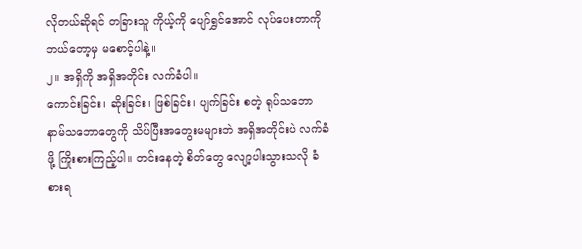လိုတယ်ဆိုရင် တခြားသူ ကိုယ့်ကို ပျော်ရွှင်အောင် လုပ်ပေးတာကို ဘယ်တော့မှ မစောင့်ပါနဲ့။
၂။ အရှိကို အရှိအတိုင်း လက်ခံပါ။
ကောင်းခြင်း၊ ဆိုးခြင်း၊ ဖြစ်ခြင်း၊ ပျက်ခြင်း စတဲ့ ရုပ်သဘော နာမ်သဘောတွေကို သိပ်ပြီးအတွေးမများဘဲ အရှိအတိုင်းပဲ လက်ခံဖို့ ကြိုးစားကြည့်ပါ။ တင်းနေတဲ့ စိတ်တွေ လျော့ပါးသွားသလို ခံစားရ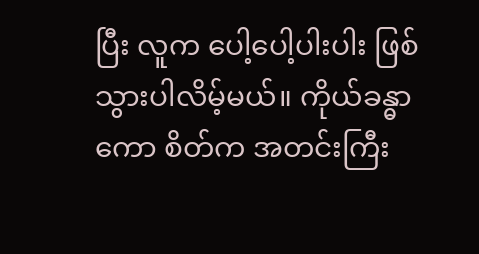ပြီး လူက ပေါ့ပေါ့ပါးပါး ဖြစ်သွားပါလိမ့်မယ်။ ကိုယ်ခန္ဓာကော စိတ်က အတင်းကြီး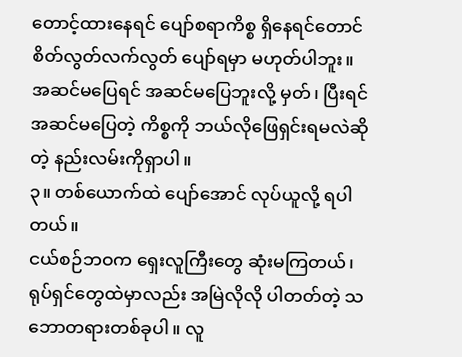တောင့်ထားနေရင် ပျော်စရာကိစ္စ ရှိနေရင်တောင် စိတ်လွတ်လက်လွတ် ပျော်ရမှာ မဟုတ်ပါဘူး။ အဆင်မပြေရင် အဆင်မပြေဘူးလို့ မှတ်၊ ပြီးရင် အဆင်မပြေတဲ့ ကိစ္စကို ဘယ်လိုဖြေရှင်းရမလဲဆိုတဲ့ နည်းလမ်းကိုရှာပါ။
၃။ တစ်ယောက်ထဲ ပျော်အောင် လုပ်ယူလို့ ရပါတယ်။
ငယ်စဉ်ဘဝက ရှေးလူကြီးတွေ ဆုံးမကြတယ်၊ ရုပ်ရှင်တွေထဲမှာလည်း အမြဲလိုလို ပါတတ်တဲ့ သဘောတရားတစ်ခုပါ။ လူ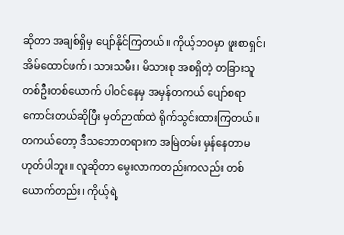ဆိုတာ အချစ်ရှိမှ ပျော်နိုင်ကြတယ်။ ကိုယ့်ဘဝမှာ ဖူးစာရှင်၊ အိမ်ထောင်ဖက်၊ သားသမီး၊ မိသားစု အစရှိတဲ့ တခြားသူတစ်ဦးတစ်ယောက် ပါဝင်နေမှ အမှန်တကယ် ပျော်စရာကောင်းတယ်ဆိုပြီး မှတ်ဉာဏ်ထဲ ရိုက်သွင်းထားကြတယ်။
တကယ်တော့ ဒီသဘောတရားက အမြဲတမ်း မှန်နေတာမဟုတ်ပါဘူး။ လူဆိုတာ မွေးလာကတည်းကလည်း တစ်ယောက်တည်း၊ ကိုယ့်ရဲ့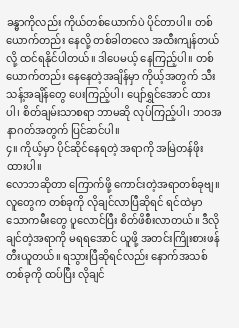ခန္ဓာကိုလည်း ကိုယ်တစ်ယောက်ပဲ ပိုင်တာပါ။ တစ်ယောက်တည်း နေလို့ တစ်ခါတလေ အထီးကျန်တယ်လို့ ထင်ရနိုင်ပါတယ်။ ဒါပေမယ့် နေကြည့်ပါ။ တစ်ယောက်တည်း နေနေတဲ့အချိန်မှာ ကိုယ့်အတွက် သီးသန့်အချိန်တွေ ပေးကြည့်ပါ၊ ပျော်ရွှင်အောင် ထားပါ၊ စိတ်ချမ်းသာစရာ ဘာမဆို လုပ်ကြည့်ပါ၊ ဘဝအနာဂတ်အတွက် ပြင်ဆင်ပါ။
၄။ ကိုယ့်မှာ ပိုင်ဆိုင်နေရတဲ့ အရာကို အမြဲတန်ဖိုးထားပါ။
လောဘဆိုတာ ကြောက်ဖို့ ကောင်းတဲ့အရာတစ်ခုဗျ။ လူတွေက တစ်ခုကို လိုချင်လာပြီဆိုရင် ရင်ထဲမှာ သောကမီးတွေ ပူလောင်ပြီး စိတ်ဖိစီးလာတယ်။ ဒီလိုချင်တဲ့အရာကို မရရအောင် ယူဖို့ အတင်းကြိုးစားဖန်တီးယူတယ်။ ရသွားပြီဆိုရင်လည်း နောက်အသစ်တစ်ခုကို ထပ်ပြီး လိုချင်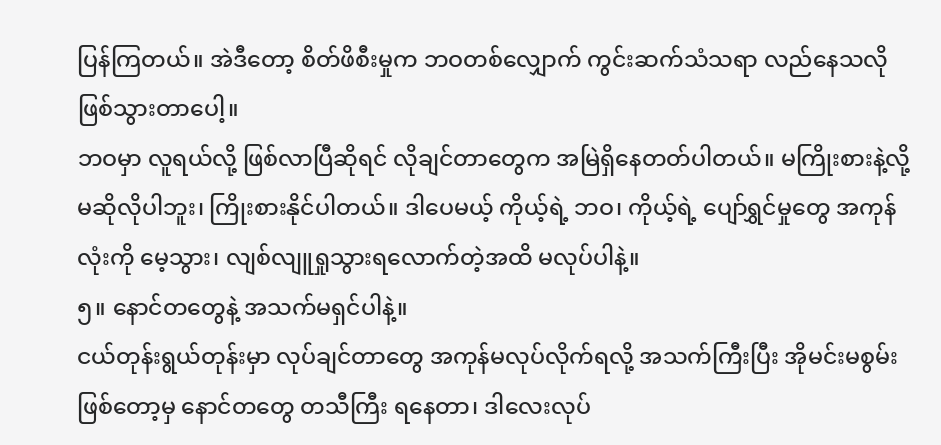ပြန်ကြတယ်။ အဲဒီတော့ စိတ်ဖိစီးမှုက ဘဝတစ်လျှောက် ကွင်းဆက်သံသရာ လည်နေသလို ဖြစ်သွားတာပေါ့။
ဘဝမှာ လူရယ်လို့ ဖြစ်လာပြီဆိုရင် လိုချင်တာတွေက အမြဲရှိနေတတ်ပါတယ်။ မကြိုးစားနဲ့လို့ မဆိုလိုပါဘူး၊ ကြိုးစားနိုင်ပါတယ်။ ဒါပေမယ့် ကိုယ့်ရဲ့ ဘဝ၊ ကိုယ့်ရဲ့ ပျော်ရွှင်မှုတွေ အကုန်လုံးကို မေ့သွား၊ လျစ်လျူရှုသွားရလောက်တဲ့အထိ မလုပ်ပါနဲ့။
၅။ နောင်တတွေနဲ့ အသက်မရှင်ပါနဲ့။
ငယ်တုန်းရွယ်တုန်းမှာ လုပ်ချင်တာတွေ အကုန်မလုပ်လိုက်ရလို့ အသက်ကြီးပြီး အိုမင်းမစွမ်းဖြစ်တော့မှ နောင်တတွေ တသီကြီး ရနေတာ၊ ဒါလေးလုပ်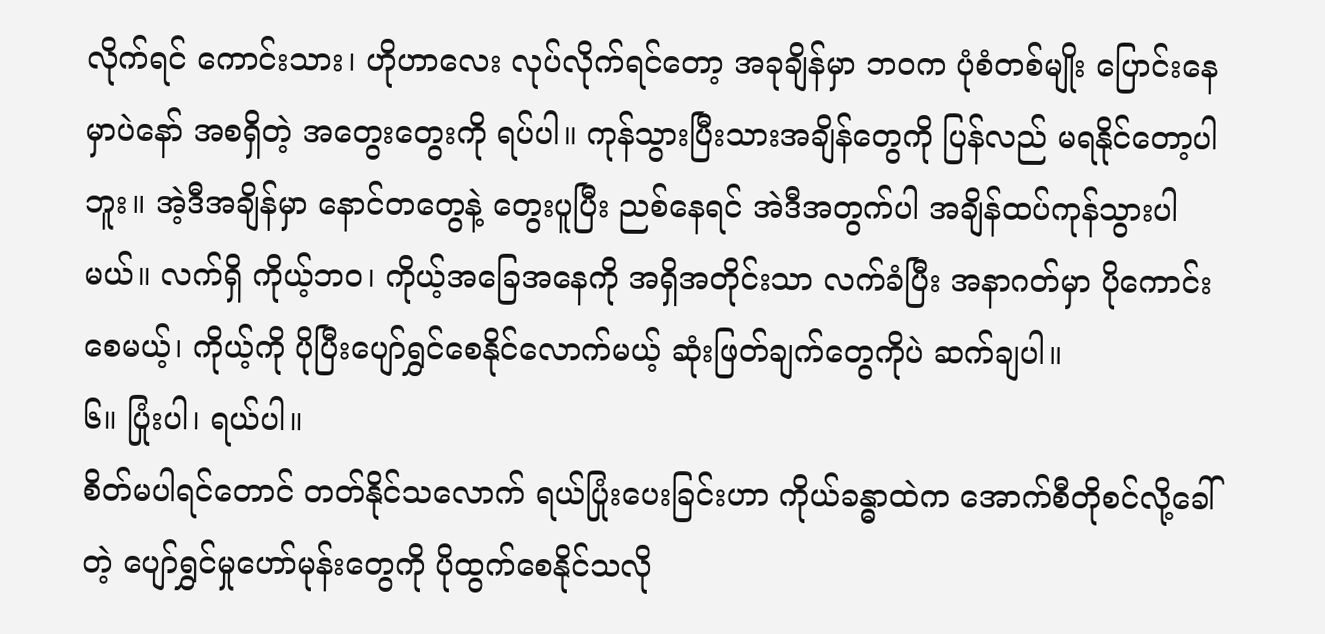လိုက်ရင် ကောင်းသား၊ ဟိုဟာလေး လုပ်လိုက်ရင်တော့ အခုချိန်မှာ ဘဝက ပုံစံတစ်မျိုး ပြောင်းနေမှာပဲနော် အစရှိတဲ့ အတွေးတွေးကို ရပ်ပါ။ ကုန်သွားပြီးသားအချိန်တွေကို ပြန်လည် မရနိုင်တော့ပါဘူး။ အဲ့ဒီအချိန်မှာ နောင်တတွေနဲ့ တွေးပူပြီး ညစ်နေရင် အဲဒီအတွက်ပါ အချိန်ထပ်ကုန်သွားပါမယ်။ လက်ရှိ ကိုယ့်ဘဝ၊ ကိုယ့်အခြေအနေကို အရှိအတိုင်းသာ လက်ခံပြီး အနာဂတ်မှာ ပိုကောင်းစေမယ့်၊ ကိုယ့်ကို ပိုပြီးပျော်ရွှင်စေနိုင်လောက်မယ့် ဆုံးဖြတ်ချက်တွေကိုပဲ ဆက်ချပါ။
၆။ ပြုံးပါ၊ ရယ်ပါ။
စိတ်မပါရင်တောင် တတ်နိုင်သလောက် ရယ်ပြုံးပေးခြင်းဟာ ကိုယ်ခန္ဓာထဲက အောက်စီတိုစင်လို့ခေါ်တဲ့ ပျော်ရွှင်မှုဟော်မုန်းတွေကို ပိုထွက်စေနိုင်သလို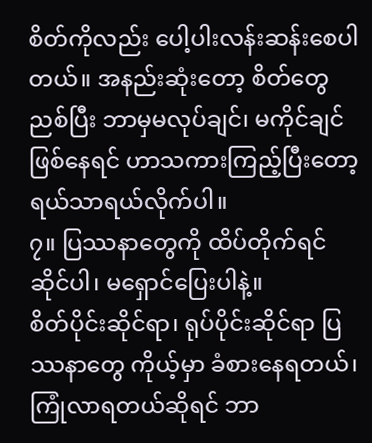စိတ်ကိုလည်း ပေါ့ပါးလန်းဆန်းစေပါတယ်။ အနည်းဆုံးတော့ စိတ်တွေညစ်ပြီး ဘာမှမလုပ်ချင်၊ မကိုင်ချင်ဖြစ်နေရင် ဟာသကားကြည့်ပြီးတော့ ရယ်သာရယ်လိုက်ပါ။
၇။ ပြဿနာတွေကို ထိပ်တိုက်ရင်ဆိုင်ပါ၊ မရှောင်ပြေးပါနဲ့။
စိတ်ပိုင်းဆိုင်ရာ၊ ရုပ်ပိုင်းဆိုင်ရာ ပြဿနာတွေ ကိုယ့်မှာ ခံစားနေရတယ်၊ ကြုံလာရတယ်ဆိုရင် ဘာ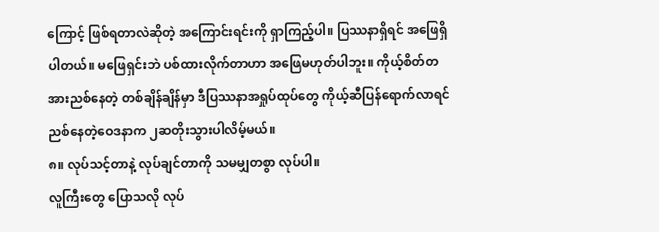ကြောင့် ဖြစ်ရတာလဲဆိုတဲ့ အကြောင်းရင်းကို ရှာကြည့်ပါ။ ပြဿနာရှိရင် အဖြေရှိပါတယ်။ မဖြေရှင်းဘဲ ပစ်ထားလိုက်တာဟာ အဖြေမဟုတ်ပါဘူး။ ကိုယ့်စိတ်တအားညစ်နေတဲ့ တစ်ချိန်ချိန်မှာ ဒီပြဿနာအရှုပ်ထုပ်တွေ ကိုယ့်ဆီပြန်ရောက်လာရင် ညစ်နေတဲ့ဝေဒနာက ၂ဆတိုးသွားပါလိမ့်မယ်။
၈။ လုပ်သင့်တာနဲ့ လုပ်ချင်တာကို သမမျှတစွာ လုပ်ပါ။
လူကြီးတွေ ပြောသလို လုပ်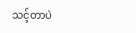သင့်တာပဲ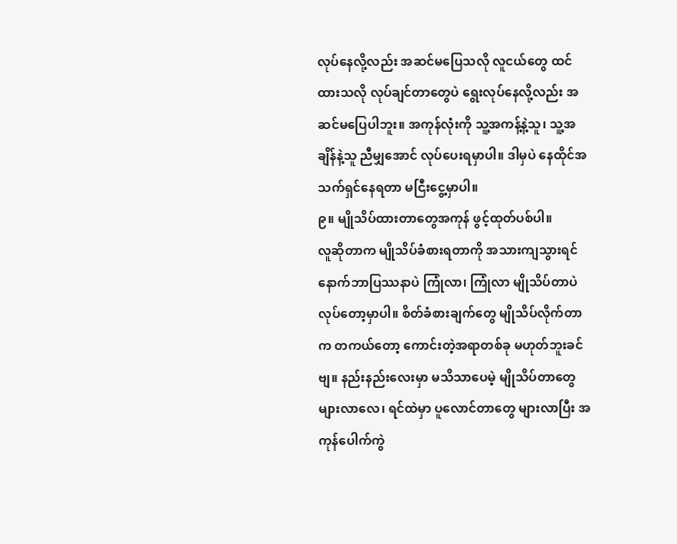လုပ်နေလို့လည်း အဆင်မပြေသလို လူငယ်တွေ ထင်ထားသလို လုပ်ချင်တာတွေပဲ ရွေးလုပ်နေလို့လည်း အဆင်မပြေပါဘူး။ အကုန်လုံးကို သူ့အကန့်နဲ့သူ၊ သူ့အချိန်နဲ့သူ ညီမျှအောင် လုပ်ပေးရမှာပါ။ ဒါမှပဲ နေထိုင်အသက်ရှင်နေရတာ မငြီးငွေ့မှာပါ။
၉။ မျိုသိပ်ထားတာတွေအကုန် ဖွင့်ထုတ်ပစ်ပါ။
လူဆိုတာက မျိုသိပ်ခံစားရတာကို အသားကျသွားရင် နောက်ဘာပြဿနာပဲ ကြုံလာ၊ ကြုံလာ မျိုသိပ်တာပဲ လုပ်တော့မှာပါ။ စိတ်ခံစားချက်တွေ မျိုသိပ်လိုက်တာက တကယ်တော့ ကောင်းတဲ့အရာတစ်ခု မဟုတ်ဘူးခင်ဗျ။ နည်းနည်းလေးမှာ မသိသာပေမဲ့ မျိုသိပ်တာတွေ များလာလေ၊ ရင်ထဲမှာ ပူလောင်တာတွေ များလာပြီး အကုန်ပေါက်ကွဲ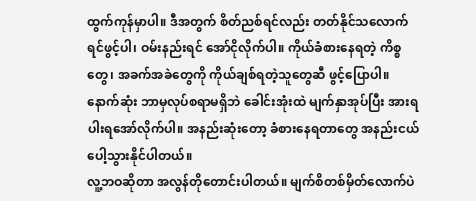ထွက်ကုန်မှာပါ။ ဒီအတွက် စိတ်ညစ်ရင်လည်း တတ်နိုင်သလောက် ရင်ဖွင့်ပါ၊ ဝမ်းနည်းရင် အော်ငိုလိုက်ပါ။ ကိုယ်ခံစားနေရတဲ့ ကိစ္စတွေ၊ အခက်အခဲတွေကို ကိုယ်ချစ်ရတဲ့သူတွေဆီ ဖွင့်ပြောပါ။ နောက်ဆုံး ဘာမှလုပ်စရာမရှိဘဲ ခေါင်းအုံးထဲ မျက်နှာအုပ်ပြီး အားရပါးရအော်လိုက်ပါ။ အနည်းဆုံးတော့ ခံစားနေရတာတွေ အနည်းငယ် ပေါ့သွားနိုင်ပါတယ်။
လူ့ဘဝဆိုတာ အလွန်တိုတောင်းပါတယ်။ မျက်စိတစ်မှိတ်လောက်ပဲ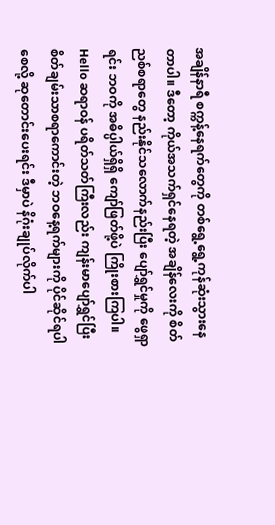အချိန်နာရီ စက္ကန့်နေရက်တွေကို တစ်ရွေ့ရွေ့ကုန်ဆုံးသွားနေတာပါ။ ဒီတော့ ကိုယ်အသက်ရှင်နေရတဲ့ အချိန်လေးကို စိတ်ညစ်စရာတွေ နည်းနိုင်သလောက်နည်းပြီး ပျော်ရွှင်မှုကို ဖွေရှာရင်း ဘဝကို အဓိပ္ပါယ်ရှိရှိ ကျော်ဖြတ်ဖို့ပဲ ကြိုးစားကြပါ။
Hello ဆရာဝန် ပရိတ်သတ်ကြီးလည်း ကျန်းမာပျော်ရွှင်ပြီး စိတ်ချမ်းသာစရာကောင်းတဲ့ ဘဝနေ့ရက်များကို ပိုင်ဆိုင်ရပါစေလို့ ဆုတောင်းပေးရင်း ဒီမှာပဲ နိဂုံးချုပ်လိုက်ပါ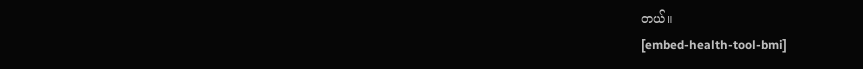တယ်။
[embed-health-tool-bmi]